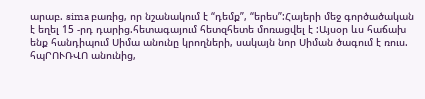արաբ. sima բառից, որ նշանակում է “դեմք”, “երես”:Հայերի մեջ գործածական է եղել 15 -րդ դարից.հետագայում հետզհետե մոռացվել է :Այսօր ևս հաճախ ենք հանդիպում Սիմա անունը կրողների, սակայն նոր Սիման ծագում է ռուս. հպՐՈՒՌՎՈ անունից,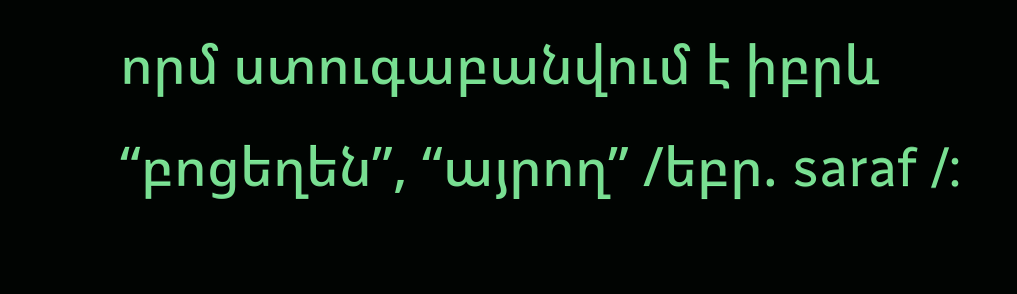որմ ստուգաբանվում է իբրև “բոցեղեն”, “այրող” /եբր. saraf /: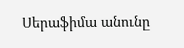Սերաֆիմա անունը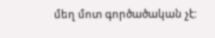մեղ մոտ գործածական չէ: